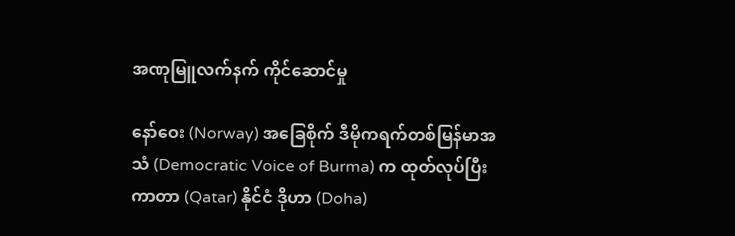အဏုမြူလက်နက် ကိုင်ဆောင်မှု

နော်ဝေး (Norway) အခြေစိုက် ဒီမိုကရက်တစ်မြန်မာအသံ (Democratic Voice of Burma) က ထုတ်လုပ်ပြီး ကာတာ (Qatar) နိုင်ငံ ဒိုဟာ (Doha)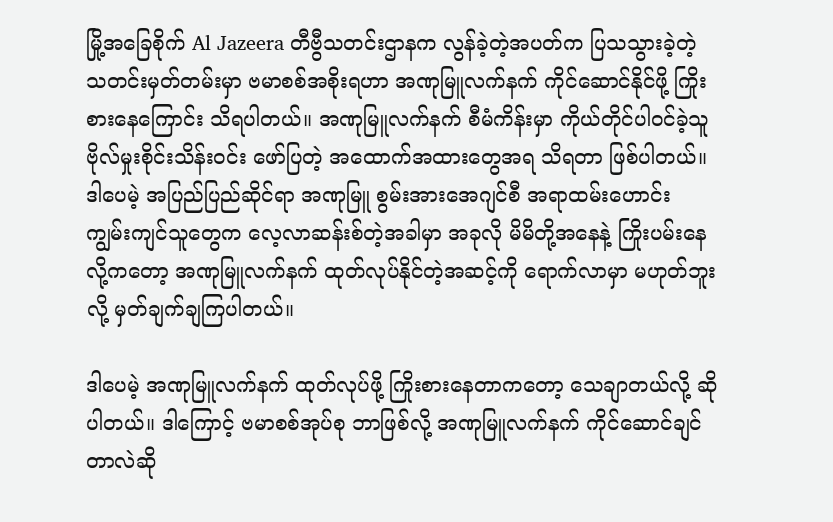မြို့အခြေစိုက် Al Jazeera တီဗွီသတင်းဌာနက လွန်ခဲ့တဲ့အပတ်က ပြသသွားခဲ့တဲ့ သတင်းမှတ်တမ်းမှာ ဗမာစစ်အစိုးရဟာ အဏုမြူလက်နက် ကိုင်ဆောင်နိုင်ဖို့ ကြိုးစားနေကြောင်း သိရပါတယ်။ အဏုမြူလက်နက် စီမံကိန်းမှာ ကိုယ်တိုင်ပါဝင်ခဲ့သူ ဗိုလ်မှုးစိုင်းသိန်းဝင်း ဖော်ပြတဲ့ အထောက်အထားတွေအရ သိရတာ ဖြစ်ပါတယ်။ ဒါပေမဲ့ အပြည်ပြည်ဆိုင်ရာ အဏုမြူ စွမ်းအားအေဂျင်စီ အရာထမ်းဟောင်း ကျွမ်းကျင်သူတွေက လေ့လာဆန်းစ်တဲ့အခါမှာ အခုလို မိမိတို့အနေနဲ့ ကြိုးပမ်းနေလို့ကတော့ အဏုမြူလက်နက် ထုတ်လုပ်နိုင်တဲ့အဆင့်ကို ရောက်လာမှာ မဟုတ်ဘူးလို့ မှတ်ချက်ချကြပါတယ်။

ဒါပေမဲ့ အဏုမြူလက်နက် ထုတ်လုပ်ဖို့ ကြိုးစားနေတာကတော့ သေချာတယ်လို့ ဆိုပါတယ်။ ဒါကြောင့် ဗမာစစ်အုပ်စု ဘာဖြစ်လို့ အဏုမြူလက်နက် ကိုင်ဆောင်ချင်တာလဲဆို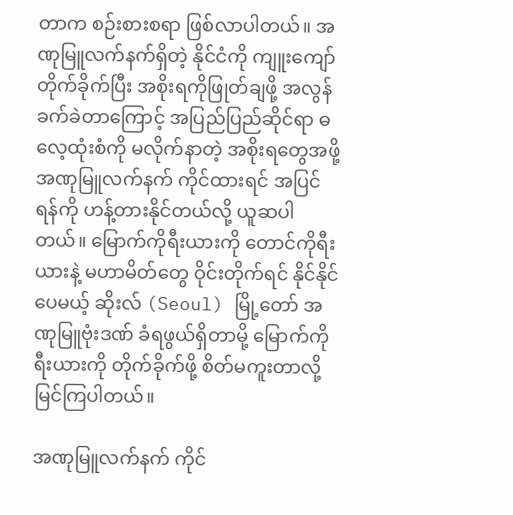တာက စဉ်းစားစရာ ဖြစ်လာပါတယ်။ အဏုမြူလက်နက်ရှိတဲ့ နိုင်ငံကို ကျူးကျော်တိုက်ခိုက်ပြီး အစိုးရကိုဖြုတ်ချဖို့ အလွန်ခက်ခဲတာကြောင့် အပြည်ပြည်ဆိုင်ရာ ဓလေ့ထုံးစံကို မလိုက်နာတဲ့ အစိုးရတွေအဖို့ အဏုမြူလက်နက် ကိုင်ထားရင် အပြင်ရန်ကို ဟန့်တားနိုင်တယ်လို့ ယူဆပါတယ်။ မြောက်ကိုရီးယားကို တောင်ကိုရီးယားနဲ့ မဟာမိတ်တွေ ဝိုင်းတိုက်ရင် နိုင်နိုင်ပေမယ့် ဆိုးလ် (Seoul) မြို့တော် အဏုမြူဗုံးဒဏ် ခံရဖွယ်ရှိတာမို့ မြောက်ကိုရီးယားကို တိုက်ခိုက်ဖို့ စိတ်မကူးတာလို့ မြင်ကြပါတယ်။

အဏုမြူလက်နက် ကိုင်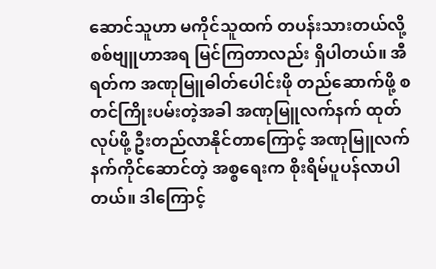ဆောင်သူဟာ မကိုင်သူထက် တပန်းသားတယ်လို့ စစ်ဗျူဟာအရ မြင်ကြတာလည်း ရှိပါတယ်။ အီရတ်က အဏုမြူဓါတ်ပေါင်းဖို တည်ဆောက်ဖို့ စတင်ကြိုးပမ်းတဲ့အခါ အဏုမြူလက်နက် ထုတ်လုပ်ဖို့ ဦးတည်လာနိုင်တာကြောင့် အဏုမြူလက်နက်ကိုင်ဆောင်တဲ့ အစ္စရေးက စိုးရိမ်ပူပန်လာပါတယ်။ ဒါကြောင့်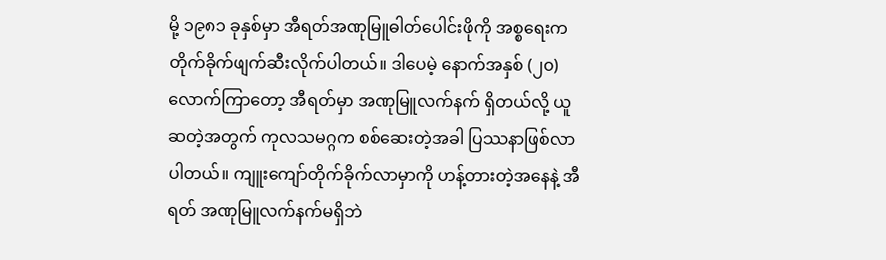မို့ ၁၉၈၁ ခုနှစ်မှာ အီရတ်အဏုမြူဓါတ်ပေါင်းဖိုကို အစ္စရေးက တိုက်ခိုက်ဖျက်ဆီးလိုက်ပါတယ်။ ဒါပေမဲ့ နောက်အနှစ် (၂၀) လောက်ကြာတော့ အီရတ်မှာ အဏုမြူလက်နက် ရှိတယ်လို့ ယူဆတဲ့အတွက် ကုလသမဂ္ဂက စစ်ဆေးတဲ့အခါ ပြဿနာဖြစ်လာပါတယ်။ ကျူးကျော်တိုက်ခိုက်လာမှာကို ဟန့်တားတဲ့အနေနဲ့ အီရတ် အဏုမြူလက်နက်မရှိဘဲ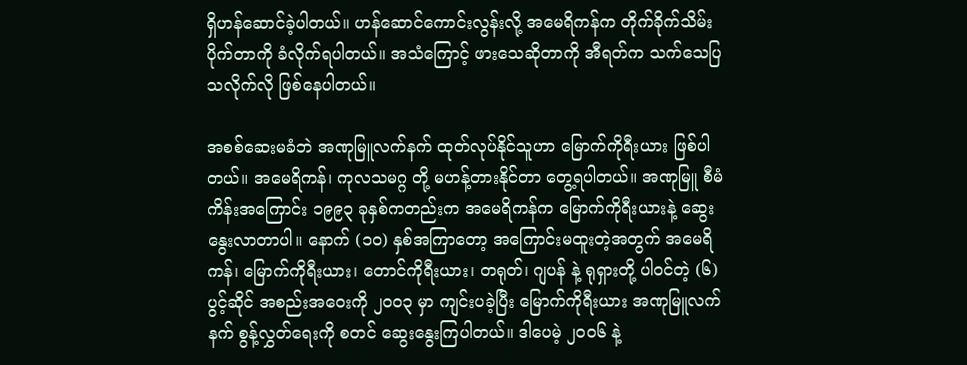ရှိဟန်ဆောင်ခဲ့ပါတယ်။ ဟန်ဆောင်ကောင်းလွန်းလို့ အမေရိကန်က တိုက်ခိုက်သိမ်းပိုက်တာကို ခံလိုက်ရပါတယ်။ အသံကြောင့် ဖားသေဆိုတာကို အီရတ်က သက်သေပြသလိုက်လို ဖြစ်နေပါတယ်။

အစစ်ဆေးမခံဘဲ အဏုမြူလက်နက် ထုတ်လုပ်နိုင်သူဟာ မြောက်ကိုရီးယား ဖြစ်ပါတယ်။ အမေရိကန်၊ ကုလသမဂ္ဂ တို့ မဟန့်တားနိုင်တာ တွေ့ရပါတယ်။ အဏုမြူ စီမံကိန်းအကြောင်း ၁၉၉၃ ခုနှစ်ကတည်းက အမေရိကန်က မြောက်ကိုရီးယားနဲ့ ဆွေးနွေးလာတာပါ။ နောက် (၁၀) နှစ်အကြာတော့ အကြောင်းမထူးတဲ့အတွက် အမေရိကန်၊ မြောက်ကိုရီးယား၊ တောင်ကိုရီးယား၊ တရုတ်၊ ဂျပန် နဲ့ ရုရှားတို့ ပါဝင်တဲ့ (၆) ပွင့်ဆိုင် အစည်းအဝေးကို ၂၀၀၃ မှာ ကျင်းပခဲ့ပြီး မြောက်ကိုရီးယား အဏုမြူလက်နက် စွန့်လွှတ်ရေးကို စတင် ဆွေးနွေးကြပါတယ်။ ဒါပေမဲ့ ၂၀၀၆ နဲ့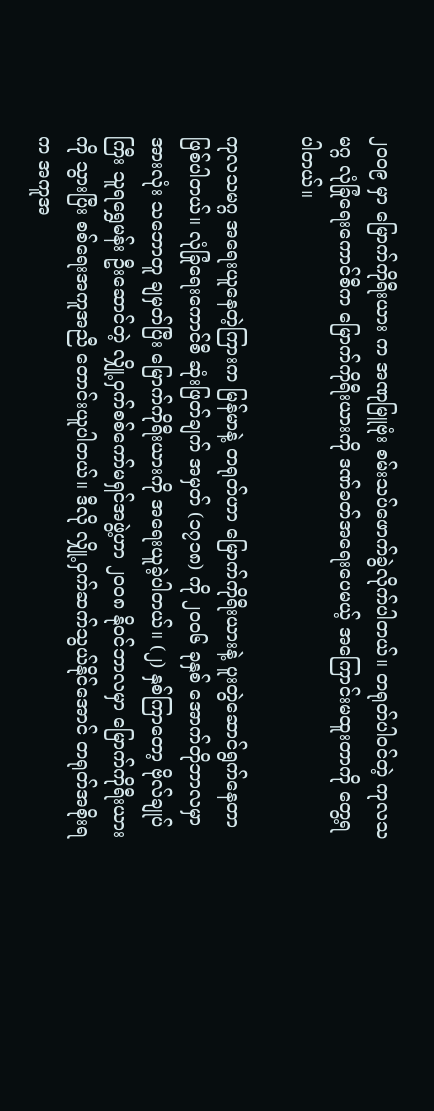၂၀၀၉ မှာ မြောက်ကိုရီးယား က အဏုမြူဗုံး စမ်းသပ်ဖောက်ခွဲလိုက်ပါတယ်။ တရုတ်ပါဝင်တဲ့ ကုလသမဂ္ဂ လုံခြုံရေးကောင်စီက မြောက်ကိုရီးယားကို ဒဏ်ခတ်အရေးပေမယ့် အကြောင်းမထူးတာကို တွေ့ရပါတယ်။

ကုလသမဂ္ဂ အရေးယူနေတဲ့ကြားက မြန်မာနဲ့ တရုတ်ဟာ မြောက်ကိုရီးယားနဲ့ ပူးတွဲဆောင်ရွက်နေတာ ဖြစ်ပါတယ်။ လုံခြုံရေးကောင်စီ ဆုံးဖြတ်ချက် အမှတ် (၁၇၁၈) ကို ၂၀၀၆ ခုနှစ် အောက်တိုဘာလမှာ အားလုံး သဘောတူ ချမှတ်ပြီး မြောက်ကိုရီးယားကို အရေးယူခဲ့ပါတယ်။ (၂) နှစ်ကြာတော့ ဗိုလ်ချုပ်ကြီး သူရရွှေမန်း ဦးဆောင်တဲ့ လျှို့ဝှက်စစ်ကော်မရှင်အဖွဲ့ဟာ ၂၀၀၈ နိုဝင်ဘာလမှာ မြောက်ကိုရီးယားကို သွားပြီး စစ်ရေးအကူအညီ တောင်းယူပါတယ်။ ဒီလို လျှို့ဝှက်ဆက်သွယ်နိုင်အောင် တရုတ်အစိုးရက အကူအ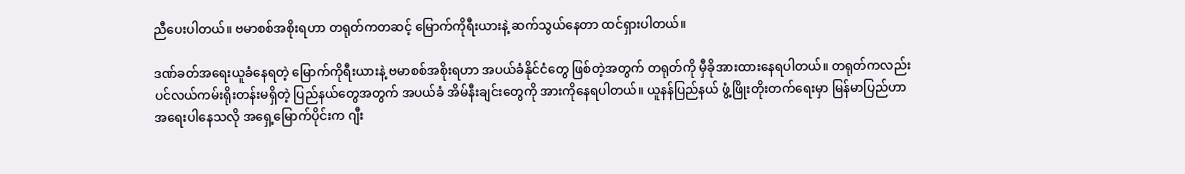ညီပေးပါတယ်။ ဗမာစစ်အစိုးရဟာ တရုတ်ကတဆင့် မြောက်ကိုရီးယားနဲ့ ဆက်သွယ်နေတာ ထင်ရှားပါတယ်။

ဒဏ်ခတ်အရေးယူခံနေရတဲ့ မြောက်ကိုရီးယားနဲ့ ဗမာစစ်အစိုးရဟာ အပယ်ခံနိုင်ငံတွေ ဖြစ်တဲ့အတွက် တရုတ်ကို မှီခိုအားထားနေရပါတယ်။ တရုတ်ကလည်း ပင်လယ်ကမ်းရိုးတန်းမရှိတဲ့ ပြည်နယ်တွေအတွက် အပယ်ခံ အိမ်နီးချင်းတွေကို အားကိုနေရပါတယ်။ ယူနန်ပြည်နယ် ဖွံ့ဖြိုးတိုးတက်ရေးမှာ မြန်မာပြည်ဟာ အရေးပါနေသလို အရှေ့မြောက်ပိုင်းက ဂျီး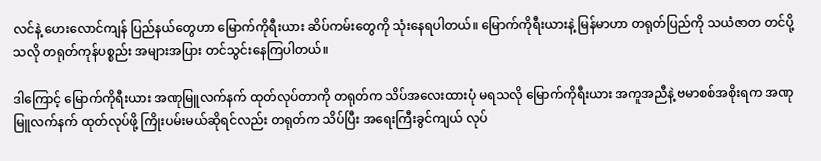လင်နဲ့ ဟေးလောင်ကျန် ပြည်နယ်တွေဟာ မြောက်ကိုရီးယား ဆိပ်ကမ်းတွေကို သုံးနေရပါတယ်။ မြောက်ကိုရီးယားနဲ့ မြန်မာဟာ တရုတ်ပြည်ကို သယံဇာတ တင်ပို့သလို တရုတ်ကုန်ပစ္စည်း အများအပြား တင်သွင်းနေကြပါတယ်။

ဒါကြောင့် မြောက်ကိုရီးယား အဏုမြူလက်နက် ထုတ်လုပ်တာကို တရုတ်က သိပ်အလေးထားပုံ မရသလို မြောက်ကိုရီးယား အကူအညီနဲ့ ဗမာစစ်အစိုးရက အဏုမြူလက်နက် ထုတ်လုပ်ဖို့ ကြိုးပမ်းမယ်ဆိုရင်လည်း တရုတ်က သိပ်ပြီး အရေးကြီးခွင်ကျယ် လုပ်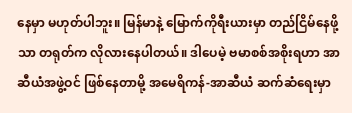နေမှာ မဟုတ်ပါဘူး။ မြန်မာနဲ့ မြောက်ကိုရီးယားမှာ တည်ငြိမ်နေဖို့သာ တရုတ်က လိုလားနေပါတယ်။ ဒါပေမဲ့ ဗမာစစ်အစိုးရဟာ အာဆီယံအဖွဲ့ဝင် ဖြစ်နေတာမို့ အမေရိကန်-အာဆီယံ ဆက်ဆံရေးမှာ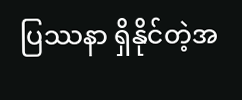ပြဿနာ ရှိနိုင်တဲ့အ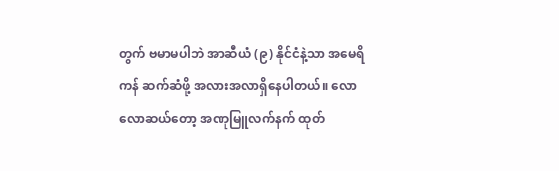တွက် ဗမာမပါဘဲ အာဆီယံ (၉) နိုင်ငံနဲ့သာ အမေရိကန် ဆက်ဆံဖို့ အလားအလာရှိနေပါတယ်။ လောလောဆယ်တော့ အဏုမြူလက်နက် ထုတ်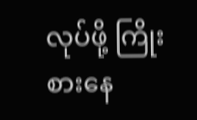လုပ်ဖို့ ကြိုးစားနေ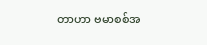တာဟာ ဗမာစစ်အ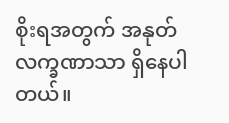စိုးရအတွက် အနုတ်လက္ခဏာသာ ရှိနေပါတယ်။